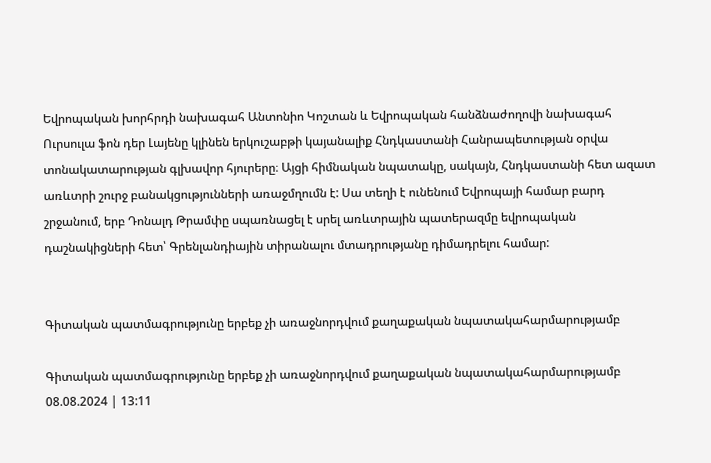Եվրոպական խորհրդի նախագահ Անտոնիո Կոշտան և Եվրոպական հանձնաժողովի նախագահ Ուրսուլա ֆոն դեր Լայենը կլինեն երկուշաբթի կայանալիք Հնդկաստանի Հանրապետության օրվա տոնակատարության գլխավոր հյուրերը։ Այցի հիմնական նպատակը, սակայն, Հնդկաստանի հետ ազատ առևտրի շուրջ բանակցությունների առաջմղումն է: Սա տեղի է ունենում Եվրոպայի համար բարդ շրջանում, երբ Դոնալդ Թրամփը սպառնացել է սրել առևտրային պատերազմը եվրոպական դաշնակիցների հետ՝ Գրենլանդիային տիրանալու մտադրությանը դիմադրելու համար:


Գիտական պատմագրությունը երբեք չի առաջնորդվում քաղաքական նպատակահարմարությամբ

Գիտական պատմագրությունը երբեք չի առաջնորդվում քաղաքական նպատակահարմարությամբ
08.08.2024 | 13:11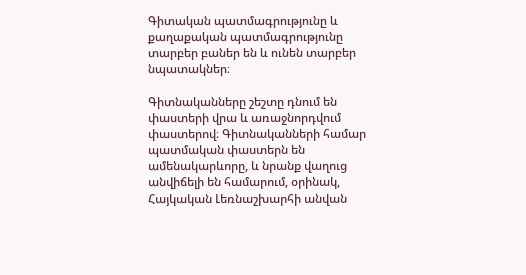Գիտական պատմագրությունը և քաղաքական պատմագրությունը տարբեր բաներ են և ունեն տարբեր նպատակներ։

Գիտնականները շեշտը դնում են փաստերի վրա և առաջնորդվում փաստերով։ Գիտնականների համար պատմական փաստերն են ամենակարևորը, և նրանք վաղուց անվիճելի են համարում, օրինակ, Հայկական Լեռնաշխարհի անվան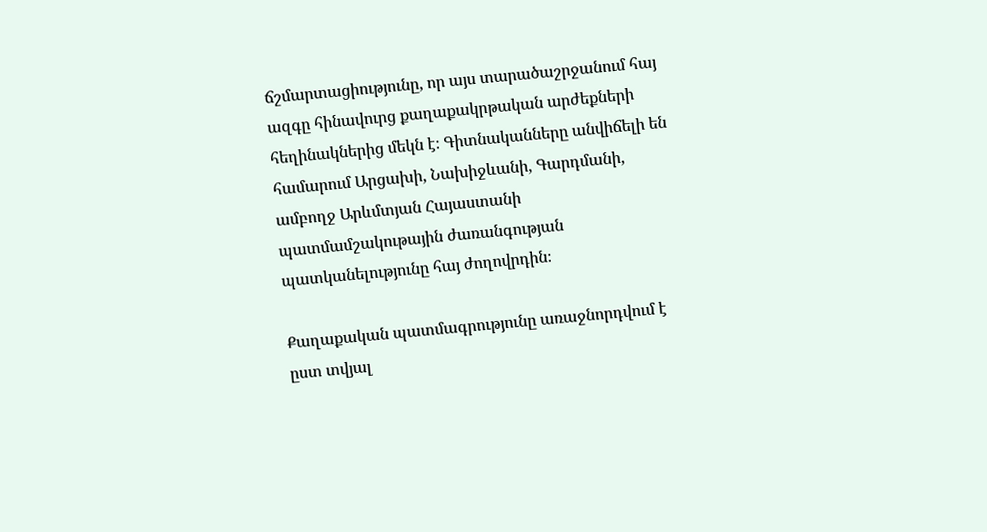ճշմարտացիությունը, որ այս տարածաշրջանում հայ ազգը հինավուրց քաղաքակրթական արժեքների հեղինակներից մեկն է։ Գիտնականները անվիճելի են համարում Արցախի, Նախիջևանի, Գարդմանի, ամբողջ Արևմտյան Հայաստանի պատմամշակութային ժառանգության պատկանելությունը հայ ժողովրդին։

Քաղաքական պատմագրությունը առաջնորդվում է ըստ տվյալ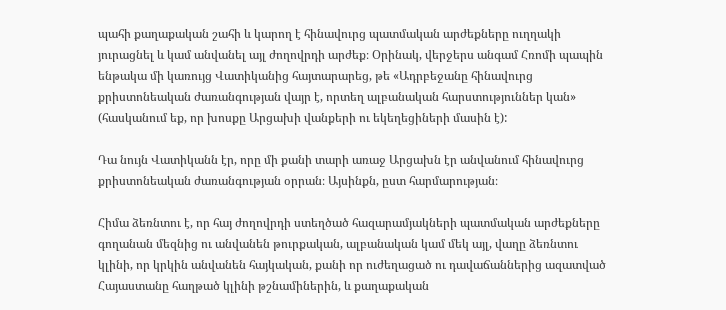պահի քաղաքական շահի և կարող է հինավուրց պատմական արժեքները ուղղակի յուրացնել և կամ անվանել այլ ժողովրդի արժեք։ Օրինակ, վերջերս անգամ Հռոմի պապին ենթակա մի կառույց Վատիկանից հայտարարեց, թե «Ադրբեջանը հինավուրց քրիստոնեական ժառանգության վայր է, որտեղ ալբանական հարստություններ կան» (հասկանում եք, որ խոսքը Արցախի վանքերի ու եկեղեցիների մասին է):

Դա նույն Վատիկանն էր, որը մի քանի տարի առաջ Արցախն էր անվանում հինավուրց քրիստոնեական ժառանգության օրրան։ Այսինքն, ըստ հարմարության։

Հիմա ձեռնտու է, որ հայ ժողովրդի ստեղծած հազարամյակների պատմական արժեքները գողանան մեզնից ու անվանեն թուրքական, ալբանական կամ մեկ այլ, վաղը ձեռնտու կլինի, որ կրկին անվանեն հայկական, քանի որ ուժեղացած ու դավաճաններից ազատված Հայաստանը հաղթած կլինի թշնամիներին, և քաղաքական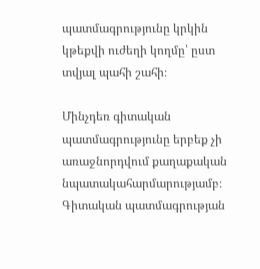պատմագրությունը կրկին կթեքվի ուժեղի կողմը՝ ըստ տվյալ պահի շահի։

Մինչդեռ գիտական պատմագրությունը երբեք չի առաջնորդվում քաղաքական նպատակահարմարությամբ։ Գիտական պատմագրության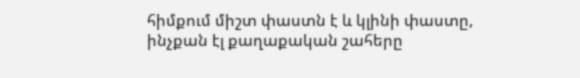հիմքում միշտ փաստն է և կլինի փաստը, ինչքան էլ քաղաքական շահերը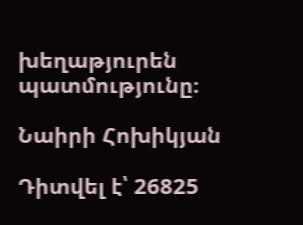խեղաթյուրեն պատմությունը։

Նաիրի Հոխիկյան

Դիտվել է՝ 26825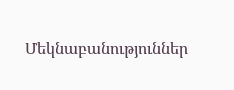Մեկնաբանություններ